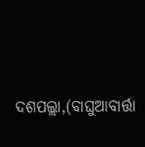ଦଶପଲ୍ଲା,(ବାଘୁଆବାର୍ତ୍ତା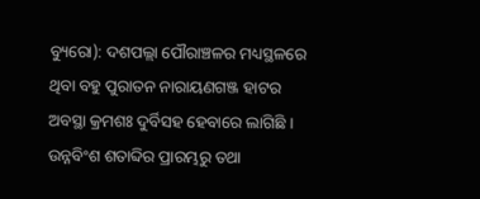ବ୍ୟୁରୋ): ଦଶପଲ୍ଲା ପୌରାଞ୍ଚଳର ମଧ୍ୟସ୍ଥଳରେ ଥିବା ବହୁ ପୁରାତନ ନାରାୟଣଗଞ୍ଜ ହାଟର ଅବସ୍ଥା କ୍ରମଶଃ ଦୁର୍ବିସହ ହେବାରେ ଲାଗିଛି । ଉନ୍ନବିଂଶ ଶତାବ୍ଦିର ପ୍ରାରମ୍ଭରୁ ତଥା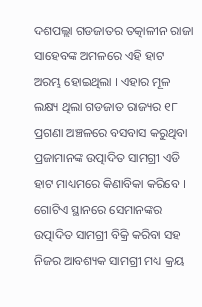ଦଶପଲ୍ଲା ଗଡଜାତର ତତ୍କାଳୀନ ରାଜା ସାହେବଙ୍କ ଅମଳରେ ଏହି ହାଟ ଅରମ୍ଭ ହୋଇଥିଲା । ଏହାର ମୂଳ ଲକ୍ଷ୍ୟ ଥିଲା ଗଡଜାତ ରାଜ୍ୟର ୧୮ ପ୍ରଗଣା ଅଞ୍ଚଳରେ ବସବାସ କରୁଥିବା ପ୍ରଜାମାନଙ୍କ ଉତ୍ପାଦିତ ସାମଗ୍ରୀ ଏଡି ହାଟ ମାଧ୍ୟମରେ କିଣାବିକା କରିବେ । ଗୋଟିଏ ସ୍ଥାନରେ ସେମାନଙ୍କର ଉତ୍ପାଦିତ ସାମଗ୍ରୀ ବିକ୍ରି କରିବା ସହ ନିଜର ଆବଶ୍ୟକ ସାମଗ୍ରୀ ମଧ୍ୟ କ୍ରୟ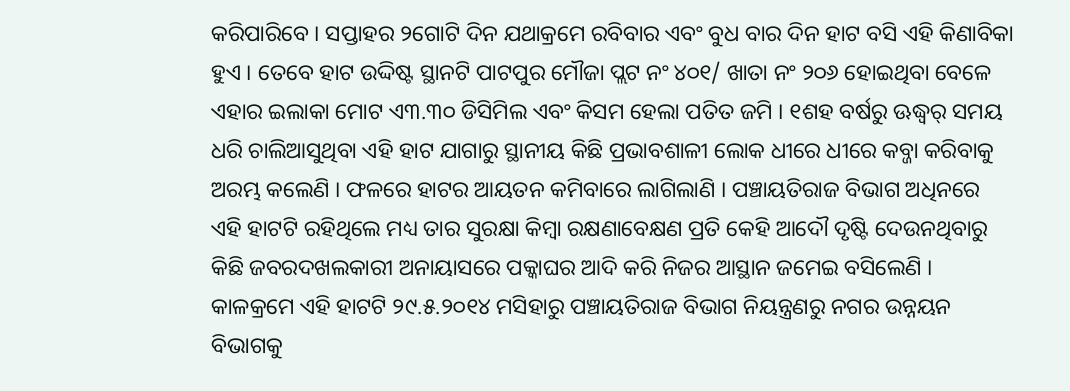କରିପାରିବେ । ସପ୍ତାହର ୨ଗୋଟି ଦିନ ଯଥାକ୍ରମେ ରବିବାର ଏବଂ ବୁଧ ବାର ଦିନ ହାଟ ବସି ଏହି କିଣାବିକା ହୁଏ । ତେବେ ହାଟ ଉଦ୍ଦିଷ୍ଟ ସ୍ଥାନଟି ପାଟପୁର ମୌଜା ପ୍ଲଟ ନଂ ୪୦୧/ ଖାତା ନଂ ୨୦୬ ହୋଇଥିବା ବେଳେ ଏହାର ଇଲାକା ମୋଟ ଏ୩.୩୦ ଡିସିମିଲ ଏବଂ କିସମ ହେଲା ପତିତ ଜମି । ୧ଶହ ବର୍ଷରୁ ଊଦ୍ଧ୍ୱର୍ ସମୟ ଧରି ଚାଲିଆସୁଥିବା ଏହି ହାଟ ଯାଗାରୁ ସ୍ଥାନୀୟ କିଛି ପ୍ରଭାବଶାଳୀ ଲୋକ ଧୀରେ ଧୀରେ କବ୍ଜା କରିବାକୁ ଅରମ୍ଭ କଲେଣି । ଫଳରେ ହାଟର ଆୟତନ କମିବାରେ ଲାଗିଲାଣି । ପଞ୍ଚାୟତିରାଜ ବିଭାଗ ଅଧିନରେ ଏହି ହାଟଟି ରହିଥିଲେ ମଧ୍ୟ ତାର ସୁରକ୍ଷା କିମ୍ବା ରକ୍ଷଣାବେକ୍ଷଣ ପ୍ରତି କେହି ଆଦୌ ଦୃଷ୍ଟି ଦେଉନଥିବାରୁ କିଛି ଜବରଦଖଲକାରୀ ଅନାୟାସରେ ପକ୍କାଘର ଆଦି କରି ନିଜର ଆସ୍ଥାନ ଜମେଇ ବସିଲେଣି ।
କାଳକ୍ରମେ ଏହି ହାଟଟି ୨୯.୫.୨୦୧୪ ମସିହାରୁ ପଞ୍ଚାୟତିରାଜ ବିଭାଗ ନିୟନ୍ତ୍ରଣରୁ ନଗର ଉନ୍ନୟନ ବିଭାଗକୁ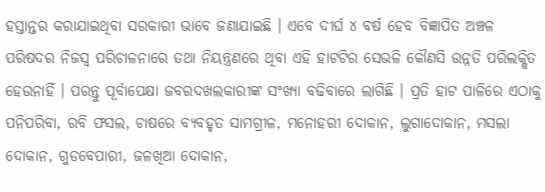ହସ୍ତାନ୍ତର କରାଯାଇଥିବା ସରକାରୀ ଭାବେ ଜଣାଯାଇଛି । ଏବେ ଦୀର୍ଘ ୪ ବର୍ଷ ହେବ ବିଜ୍ଞାପିତ ଅଞ୍ଚଳ ପରିଷଦର ନିଜସ୍ୱ ପରିଚାଳନାରେ ତଥା ନିୟନ୍ତ୍ରଣରେ ଥିବା ଏହି ହାଟଟିର ସେଭଳି କୌଣସି ଉନ୍ନତି ପରିଲକ୍ଷିତ ହେଉନାହିଁ । ପରନ୍ତୁ ପୂର୍ବାପେକ୍ଷା ଜବରଦଖଲକାରୀଙ୍କ ସଂଖ୍ୟା ବଢିବାରେ ଲାଗିଛି । ପ୍ରତି ହାଟ ପାଳିରେ ଏଠାକୁ ପନିପରିବା, ରବି ଫସଲ, ଚାଷରେ ବ୍ୟବହୃତ ସାମଗ୍ରୀଳ, ମନୋହରୀ ଦୋକାନ, ଲୁଗାଦୋକାନ, ମସଲା ଦୋକାନ, ଗୁଡବେପାରୀ, ଜଳଖିଆ ଦୋକାନ,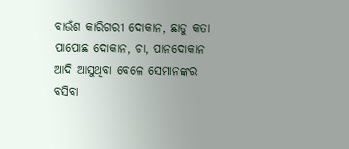ବାଉଁଶ କାରିଗରୀ ଦୋକାନ, ଛାଡୁ କତା ପାପୋଛ ଦୋକାନ, ଚା, ପାନଦୋକାନ ଆଦି ଆସୁଥିବା ବେଳେ ସେମାନଙ୍କର ବସିବା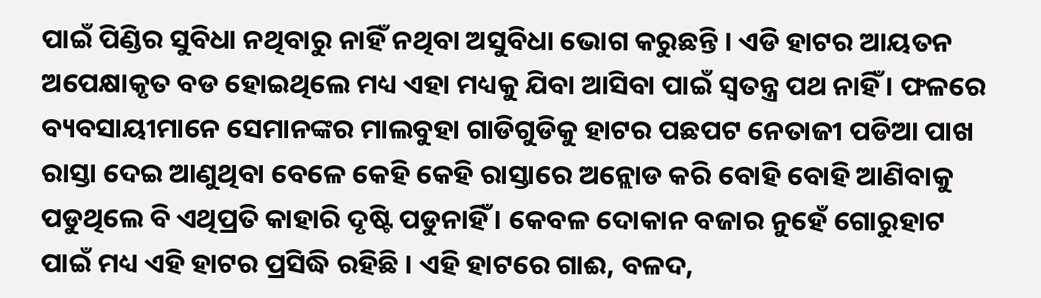ପାଇଁ ପିଣ୍ଡିର ସୁବିଧା ନଥିବାରୁ ନାହିଁ ନଥିବା ଅସୁବିଧା ଭୋଗ କରୁଛନ୍ତି । ଏଡି ହାଟର ଆୟତନ ଅପେକ୍ଷାକୃତ ବଡ ହୋଇଥିଲେ ମଧ୍ୟ ଏହା ମଧ୍ୟକୁ ଯିବା ଆସିବା ପାଇଁ ସ୍ୱତନ୍ତ୍ର ପଥ ନାହିଁ । ଫଳରେ ବ୍ୟବସାୟୀମାନେ ସେମାନଙ୍କର ମାଲବୁହା ଗାଡିଗୁଡିକୁ ହାଟର ପଛପଟ ନେତାଜୀ ପଡିଆ ପାଖ ରାସ୍ତା ଦେଇ ଆଣୁଥିବା ବେଳେ କେହି କେହି ରାସ୍ତାରେ ଅନ୍ଲୋଡ କରି ବୋହି ବୋହି ଆଣିବାକୁ ପଡୁଥିଲେ ବି ଏଥିପ୍ରତି କାହାରି ଦୃଷ୍ଟି ପଡୁନାହିଁ । କେବଳ ଦୋକାନ ବଜାର ନୁହେଁ ଗୋରୁହାଟ ପାଇଁ ମଧ୍ୟ ଏହି ହାଟର ପ୍ରସିଦ୍ଧି ରହିଛି । ଏହି ହାଟରେ ଗାଈ, ବଳଦ,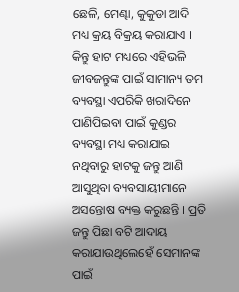ଛେଳି, ମେଣ୍ଢା, କୁକୁଡା ଆଦି ମଧ୍ୟ କ୍ରୟ ବିକ୍ରୟ କରାଯାଏ । କିନ୍ତୁ ହାଟ ମଧ୍ୟରେ ଏହିଭଳି ଜୀବଜନ୍ତୁଙ୍କ ପାଇଁ ସାମାନ୍ୟ ତମ ବ୍ୟବସ୍ଥା ଏପରିକି ଖରାଦିନେ ପାଣିପିଇବା ପାଇଁ କୁଣ୍ଡର ବ୍ୟବସ୍ଥା ମଧ୍ୟ କରାଯାଇ ନଥିବାରୁ ହାଟକୁ ଜନ୍ତୁ ଆଣି ଆସୁଥିବା ବ୍ୟବସାୟୀମାନେ ଅସନ୍ତୋଷ ବ୍ୟକ୍ତ କରୁଛନ୍ତି । ପ୍ରତି ଜନ୍ତୁ ପିଛା ବଟି ଆଦାୟ କରାଯାଉଥିଲେହେଁ ସେମାନଙ୍କ ପାଇଁ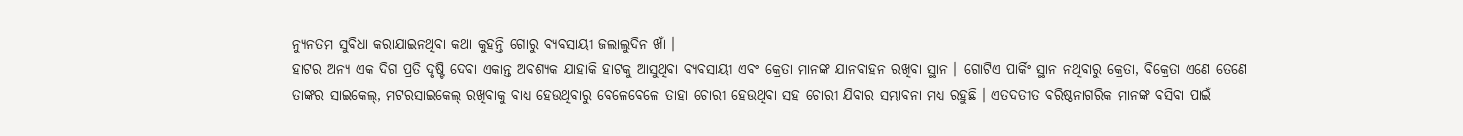ନ୍ୟୁନତମ ସୁବିଧା କରାଯାଇନଥିବା କଥା କୁହନ୍ତି ଗୋରୁ ବ୍ୟବସାୟୀ ଜଲାଲୁଦିନ ଖାଁ ।
ହାଟର ଅନ୍ୟ ଏକ ଦିଗ ପ୍ରତି ଦୃଷ୍ଟି ଦେବା ଏକାନ୍ତ ଅବଶ୍ୟକ ଯାହାକି ହାଟକୁ ଆସୁଥିବା ବ୍ୟବସାୟୀ ଏବଂ କ୍ରେତା ମାନଙ୍କ ଯାନବାହନ ରଖିବା ସ୍ଥାନ । ଗୋଟିଏ ପାର୍କିଂ ସ୍ଥାନ ନଥିବାରୁ କ୍ରେତା, ବିକ୍ରେତା ଏଣେ ତେଣେ ତାଙ୍କର ସାଇକେଲ୍, ମଟରସାଇକେଲ୍ ରଖିବାକୁ ବାଧ୍ୟ ହେଉଥିବାରୁ ବେଳେବେଳେ ତାହା ଚୋରୀ ହେଉଥିବା ସହ ଚୋରୀ ଯିବାର ସମ୍ଭାବନା ମଧ୍ୟ ରହୁଛି । ଏତଦତୀତ ବରିଷ୍ଠନାଗରିକ ମାନଙ୍କ ବସିବା ପାଇଁ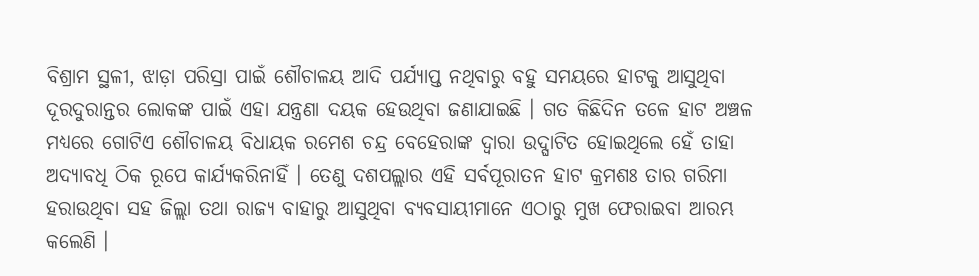ବିଶ୍ରାମ ସ୍ଥଳୀ, ଝାଡ଼ା ପରିସ୍ରା ପାଇଁ ଶୌଚାଳୟ ଆଦି ପର୍ଯ୍ୟାପ୍ତ ନଥିବାରୁ ବହୁ ସମୟରେ ହାଟକୁ ଆସୁଥିବା ଦୂରଦୁରାନ୍ତର ଲୋକଙ୍କ ପାଇଁ ଏହା ଯନ୍ତ୍ରଣା ଦୟକ ହେଉଥିବା ଜଣାଯାଇଛି । ଗତ କିଛିଦିନ ତଳେ ହାଟ ଅଞ୍ଚଳ ମଧ୍ୟରେ ଗୋଟିଏ ଶୌଚାଳୟ ବିଧାୟକ ରମେଶ ଚନ୍ଦ୍ର ବେହେରାଙ୍କ ଦ୍ୱାରା ଉଦ୍ଘାଟିତ ହୋଇଥିଲେ ହେଁ ତାହା ଅଦ୍ୟାବଧି ଠିକ ରୂପେ କାର୍ଯ୍ୟକରିନାହିଁ । ତେଣୁ ଦଶପଲ୍ଲାର ଏହି ସର୍ବପୂରାତନ ହାଟ କ୍ରମଶଃ ତାର ଗରିମା ହରାଉଥିବା ସହ ଜିଲ୍ଲା ତଥା ରାଜ୍ୟ ବାହାରୁ ଆସୁଥିବା ବ୍ୟବସାୟୀମାନେ ଏଠାରୁ ମୁଖ ଫେରାଇବା ଆରମ୍ଭ କଲେଣି ।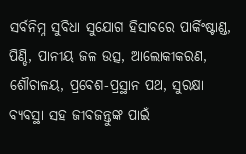ସର୍ବନିମ୍ନ ସୁବିଧା ସୁଯୋଗ ହିସାବରେ ପାର୍କିଂଷ୍ଟାଣ୍ଡ, ପିଣ୍ଡି, ପାନୀୟ ଜଳ ଉତ୍ସ, ଆଲୋକୀକରଣ, ଶୌଚାଳୟ, ପ୍ରବେଶ-ପ୍ରସ୍ଥାନ ପଥ, ସୁରକ୍ଷା ବ୍ୟବସ୍ଥା ସହ ଜୀବଜନ୍ତୁଙ୍କ ପାଇଁ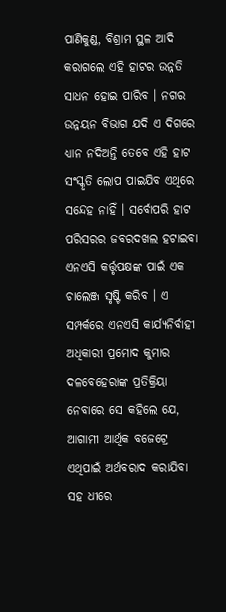ପାଣିକୁଣ୍ଡ, ବିଶ୍ରାମ ସ୍ଥଳ ଆଦି କରାଗଲେ ଏହି ହାଟର ଉନ୍ନତି ସାଧନ ହୋଇ ପାରିବ । ନଗର ଉନ୍ନୟନ ବିଭାଗ ଯଦି ଏ ଦିଗରେ ଧ୍ୟାନ ନଦିଅନ୍ତି ତେବେ ଏହି ହାଟ ସଂସ୍କୃତି ଲୋପ ପାଇଯିବ ଏଥିରେ ସନ୍ଦେହ ନାହିଁ । ସର୍ବୋପରି ହାଟ ପରିସରର ଜବରଦଖଲ ହଟାଇବା ଏନଏସି କର୍ତ୍ତୃପକ୍ଷଙ୍କ ପାଇଁ ଏକ ଚାଲେଞ୍ଜ ସୃଷ୍ଟି କରିବ । ଏ ସମ୍ପର୍କରେ ଏନଏସି କାର୍ଯ୍ୟନିର୍ବାହୀ ଅଧିକାରୀ ପ୍ରମୋଦ କୁମାର ଦଳବେହେରାଙ୍କ ପ୍ରତିକ୍ରିୟା ନେବାରେ ସେ କହିଲେ ଯେ, ଆଗାମୀ ଆର୍ଥିକ ବଜେଟ୍ରେ ଏଥିପାଇଁ ଅର୍ଥବରାଦ କରାଯିବା ସହ ଧୀରେ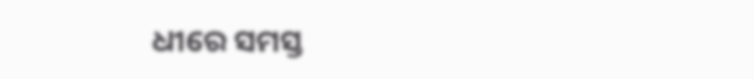ଧୀରେ ସମସ୍ତ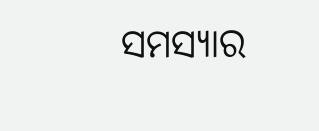ସମସ୍ୟାର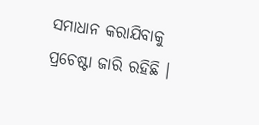ସମାଧାନ କରାଯିବାକୁ ପ୍ରଚେଷ୍ଟା ଜାରି ରହିଛି ।